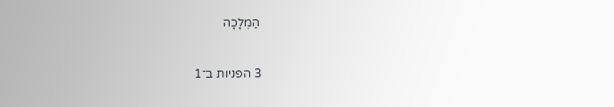הַמְלָכָה

3 הפניות ב־1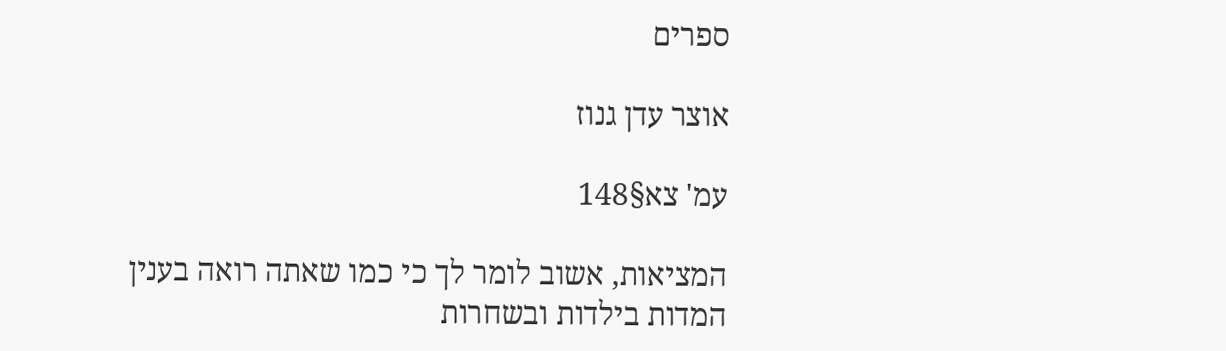ספרים

אוצר עדן גנוז

עמ' צא§148

המציאות, אשוב לומר לך כי כמו שאתה רואה בענין המדות בילדות ובשחרות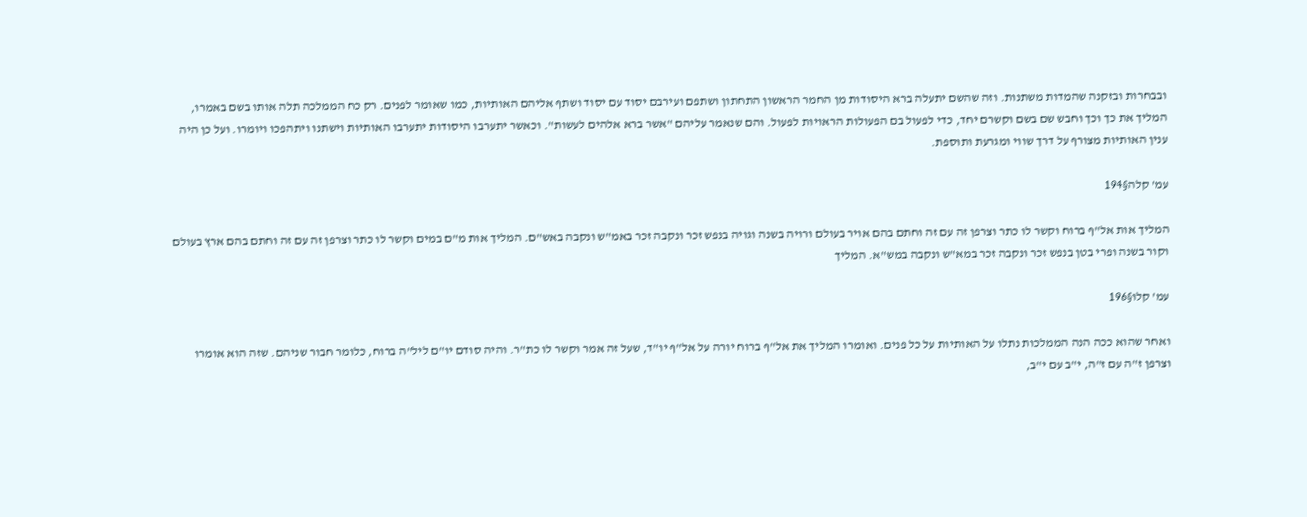ובבחרות ובזקנה שהמדות משתנות. וזה שהשם יתעלה ברא היסודות מן החמר הראשון התחתון ושתפם ועירבם יסוד עם יסוד ושתף אליהם האותיות, כמו שאומר לפנים. רק כח הממלכה תלה אותו בשם באמרו, המליך את כך וכך וחבש שם בשם וקשרם יחד, כדי לפעול בם הפעולות הראויות לפעול. והם שנאמר עליהם "אשר ברא אלהים לעשות". וכאשר יתערבו היסודות יתערבו האותיות וישתנו ויתהפכו ויומרו. ועל כן היה ענין האותיות מצורף על דרך שווי ומגרעת ותוספת.

עמ' קלה§194

המליך אות אל"ף ברוח וקשר לו כתר וצרפן זה עם זה וחתם בהם אויר בעולם ורויה בשנה וגויה בנפש זכר ונקבה זכר באמ"ש ונקבה באש"ם. המליך אות מ"ם במים וקשר לו כתר וצרפן זה עם זה וחתם בהם ארץ בעולם וקור בשנה ופרי בטן בנפש זכר ונקבה זכר במא"ש ונקבה במש"א. המליך

עמ' קלו§196

ואחר שהוא ככה הנה הממלכות נתלו על האותיות על כל פנים. ואומרו המליך את אל"ף ברוח יורה על אל"ף יו"ד, שעל זה אמר וקשר לו כת"ר. והיה סודם יו"ם ליל"ה ברוח, כלומר חבור שניהם. שזה הוא אומרו וצרפן ז"ה עם ז"ה, י"ב עם י"ב,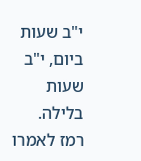י"ב שעות ביום, י"ב שעות בלילה. רמז לאמרו